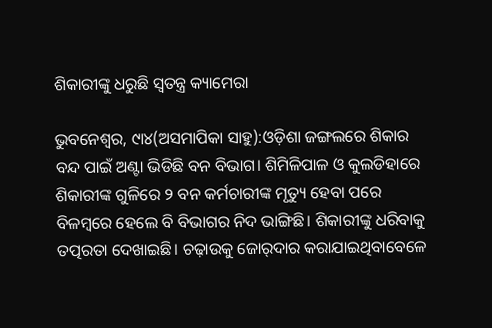ଶିକାରୀଙ୍କୁ ଧରୁଛି ସ୍ବତନ୍ତ୍ର କ୍ୟାମେରା

ଭୁବନେଶ୍ୱର, ୯ା୪(ଅସମାପିକା ସାହୁ):ଓଡ଼ିଶା ଜଙ୍ଗଲରେ ଶିକାର ବନ୍ଦ ପାଇଁ ଅଣ୍ଟା ଭିଡିଛି ବନ ବିଭାଗ। ଶିମିଳିପାଳ ଓ କୁଲଡିହାରେ ଶିକାରୀଙ୍କ ଗୁଳିରେ ୨ ବନ କର୍ମଚାରୀଙ୍କ ମୃତ୍ୟୁ ହେବା ପରେ ବିଳମ୍ବରେ ହେଲେ ବି ବିଭାଗର ନିଦ ଭାଙ୍ଗିଛି। ଶିକାରୀଙ୍କୁ ଧରିବାକୁ ତତ୍ପରତା ଦେଖାଇଛି। ଚଢ଼ାଉକୁ ଜୋର୍‌ଦାର କରାଯାଇଥିବାବେଳେ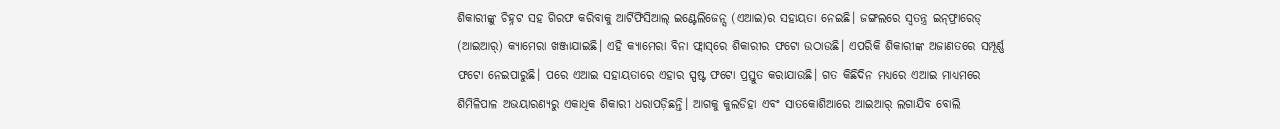ଶିକାରୀଙ୍କୁ ଚିହ୍ନଟ ସହ ଗିରଫ କରିବାକୁ ଆର୍ଟିଫିସିଆଲ୍‌ ଇଣ୍ଟେଲିଜେନ୍ସ (ଏଆଇ)ର ସହାୟତା ନେଇଛି। ଜଙ୍ଗଲରେ ସ୍ବତନ୍ତ୍ର ଇନ୍‌ଫ୍ରାରେଡ୍‌ (ଆଇଆର୍‌) କ୍ୟାମେରା ଖଞ୍ଜାଯାଇଛି। ଏହି କ୍ୟାମେରା ବିନା ଫ୍ଲାସ୍‌ରେ ଶିକାରୀର ଫଟୋ ଉଠାଉଛି। ଏପରିକି ଶିକାରୀଙ୍କ ଅଜାଣତରେ ସମ୍ପୂର୍ଣ୍ଣ ଫଟୋ ନେଇପାରୁଛି। ପରେ ଏଆଇ ସହାୟତାରେ ଏହାର ସ୍ପଷ୍ଟ ଫଟୋ ପ୍ରସ୍ତୁତ କରାଯାଉଛି। ଗତ କିଛିଦିନ ମଧ୍ୟରେ ଏଆଇ ମାଧ୍ୟମରେ ଶିମିଳିପାଳ ଅଭୟାରଣ୍ୟରୁ ଏକାଧିକ ଶିକାରୀ ଧରାପଡ଼ିଛନ୍ତି। ଆଗକୁ କୁଲଡିହା ଏବଂ ସାତକୋଶିଆରେ ଆଇଆର୍‌ ଲଗାଯିବ ବୋଲି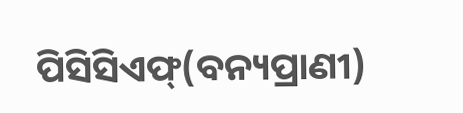ପିସିସିଏଫ୍‌(ବନ୍ୟପ୍ରାଣୀ)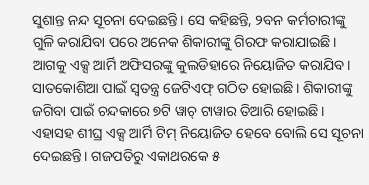ସୁଶାନ୍ତ ନନ୍ଦ ସୂଚନା ଦେଇଛନ୍ତି। ସେ କହିଛନ୍ତି, ୨ବନ କର୍ମଚାରୀଙ୍କୁ ଗୁଳି କରାଯିବା ପରେ ଅନେକ ଶିକାରୀଙ୍କୁ ଗିରଫ କରାଯାଇଛି। ଆଗକୁ ଏକ୍ସ ଆର୍ମି ଅଫିସରଙ୍କୁ କୁଲଡିହାରେ ନିୟୋଜିତ କରାଯିବ। ସାତକୋଶିଆ ପାଇଁ ସ୍ବତନ୍ତ୍ର ଜେଟିଏଫ୍‌ ଗଠିତ ହୋଇଛି। ଶିକାରୀଙ୍କୁ ଜଗିବା ପାଇଁ ଚନ୍ଦକାରେ ୭ଟି ୱାଚ୍‌ ଟାୱାର ତିଆରି ହୋଇଛି। ଏହାସହ ଶୀଘ୍ର ଏକ୍ସ ଆର୍ମି ଟିମ୍‌ ନିୟୋଜିତ ହେବେ ବୋଲି ସେ ସୂଚନା ଦେଇଛନ୍ତି। ଗଜପତିରୁ ଏକାଥରକେ ୫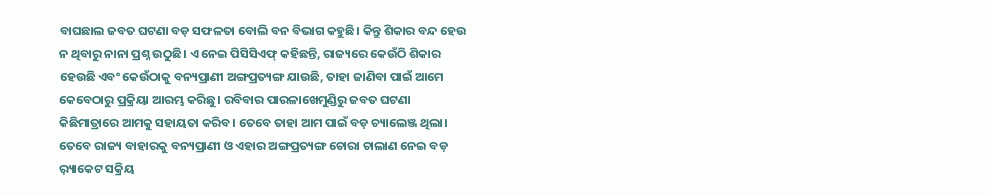ବାଘଛାଲ ଜବତ ଘଟଣା ବଡ଼ ସଫଳତା ବୋଲି ବନ ବିଭାଗ କହୁଛି। କିନ୍ତୁ ଶିକାର ବନ୍ଦ ହେଉ ନ ଥିବାରୁ ନାନା ପ୍ରଶ୍ନ ଉଠୁଛି। ଏ ନେଇ ପିସିସିଏଫ୍‌ କହିଛନ୍ତି, ରାଜ୍ୟରେ କେଉଁଠି ଶିକାର ହେଉଛି ଏବଂ କେଉଁଠାକୁ ବନ୍ୟପ୍ରାଣୀ ଅଙ୍ଗପ୍ରତ୍ୟଙ୍ଗ ଯାଉଛି, ତାହା ଜାଣିବା ପାଇଁ ଆମେ କେବେଠାରୁ ପ୍ରକ୍ରିୟା ଆରମ୍ଭ କରିଛୁ। ରବିବାର ପାରଳାଖେମୁଣ୍ଡିରୁ ଜବତ ଘଟଣା କିଛିମାତ୍ରାରେ ଆମକୁ ସହାୟତା କରିବ। ତେବେ ତାହା ଆମ ପାଇଁ ବଡ଼ ଚ୍ୟାଲେଞ୍ଜ ଥିଲା। ତେବେ ରାଜ୍ୟ ବାହାରକୁ ବନ୍ୟପ୍ରାଣୀ ଓ ଏହାର ଅଙ୍ଗପ୍ରତ୍ୟଙ୍ଗ ଚୋରା ଚାଲାଣ ନେଇ ବଡ଼ ର଼୍ୟାକେଟ ସକ୍ରିୟ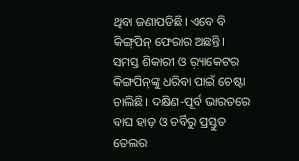ଥିବା ଜଣାପଡିଛି। ଏବେ ବି କିଙ୍ଗ୍‌ପିନ୍‌ ଫେରାର ଅଛନ୍ତି। ସମସ୍ତ ଶିକାରୀ ଓ ର଼୍ୟାକେଟର କିଙ୍ଗପିନ୍‌ଙ୍କୁ ଧରିବା ପାଇଁ ଚେଷ୍ଟା ଚାଲିଛି। ଦକ୍ଷିଣ-ପୂର୍ବ ଭାରତରେ ବାଘ ହାଡ଼ ଓ ଚର୍ବିରୁ ପ୍ରସ୍ତୁତ ତେଲର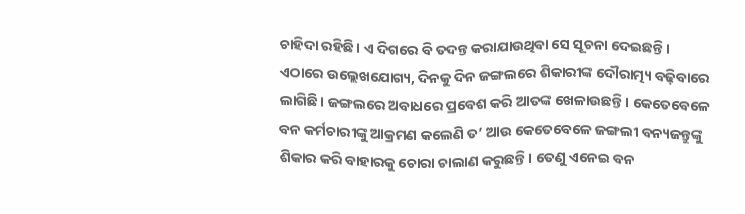ଚାହିଦା ରହିଛି। ଏ ଦିଗରେ ବି ତଦନ୍ତ କରାଯାଉଥିବା ସେ ସୂଚନା ଦେଇଛନ୍ତି।
ଏଠାରେ ଉଲ୍ଲେଖଯୋଗ୍ୟ, ଦିନକୁ ଦିନ ଜଙ୍ଗଲରେ ଶିକାରୀଙ୍କ ଦୌରାତ୍ମ୍ୟ ବଢ଼ିବାରେ ଲାଗିଛି। ଜଙ୍ଗଲରେ ଅବାଧରେ ପ୍ରବେଶ କରି ଆତଙ୍କ ଖେଳାଉଛନ୍ତି। କେତେବେଳେ ବନ କର୍ମଚାରୀଙ୍କୁ ଆକ୍ରମଣ କଲେଣି ତ’ ଆଉ କେତେବେଳେ ଜଙ୍ଗଲୀ ବନ୍ୟଜନ୍ତୁଙ୍କୁ ଶିକାର କରି ବାହାରକୁ ଚୋରା ଚାଲାଣ କରୁଛନ୍ତି। ତେଣୁ ଏନେଇ ବନ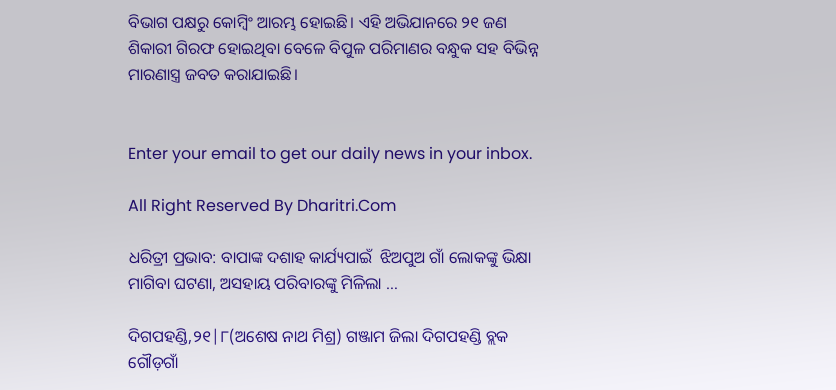ବିଭାଗ ପକ୍ଷରୁ କୋମ୍ବିଂ ଆରମ୍ଭ ହୋଇଛି। ଏହି ଅଭିଯାନରେ ୨୧ ଜଣ ଶିକାରୀ ଗିରଫ ହୋଇଥିବା ବେଳେ ବିପୁଳ ପରିମାଣର ବନ୍ଧୁକ ସହ ବିଭିନ୍ନ ମାରଣାସ୍ତ୍ର ଜବତ କରାଯାଇଛି।


Enter your email to get our daily news in your inbox.

All Right Reserved By Dharitri.Com

ଧରିତ୍ରୀ ପ୍ରଭାବ: ବାପାଙ୍କ ଦଶାହ କାର୍ଯ୍ୟପାଇଁ  ଝିଅପୁଅ ଗାଁ ଲୋକଙ୍କୁ ଭିକ୍ଷା ମାଗିବା ଘଟଣା, ଅସହାୟ ପରିବାରଙ୍କୁ ମିଳିଲା …

ଦିଗପହଣ୍ଡି,୨୧|୮(ଅଶେଷ ନାଥ ମିଶ୍ର) ଗଞ୍ଜାମ ଜିଲା ଦିଗପହଣ୍ଡି ବ୍ଲକ ଗୌଡ଼ଗାଁ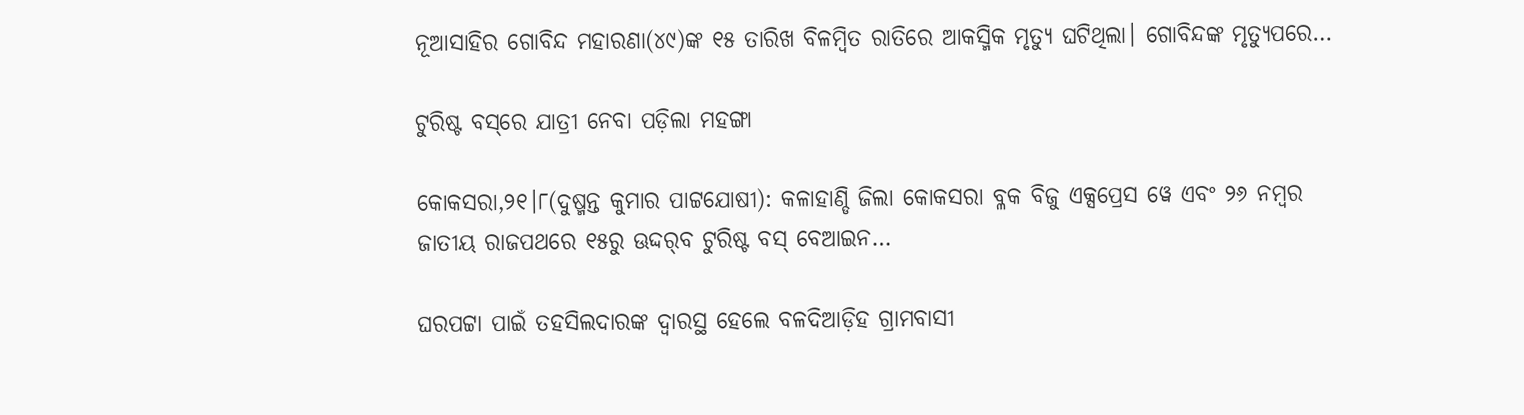ନୂଆସାହିର ଗୋବିନ୍ଦ ମହାରଣା(୪୯)ଙ୍କ ୧୫ ତାରିଖ ବିଳମ୍ବିତ ରାତିରେ ଆକସ୍ମିକ ମୃତ୍ୟୁ ଘଟିଥିଲା। ଗୋବିନ୍ଦଙ୍କ ମୃତ୍ୟୁପରେ…

ଟୁରିଷ୍ଟ ବସ୍‌ରେ ଯାତ୍ରୀ ନେବା ପଡ଼ିଲା ମହଙ୍ଗା

କୋକସରା,୨୧।୮(ଦୁଷ୍ମନ୍ତ କୁମାର ପାଟ୍ଟଯୋଷୀ): କଳାହାଣ୍ଡି ଜିଲା କୋକସରା ବ୍ଳକ ବିଜୁ ଏକ୍ସପ୍ରେସ ୱେ ଏବଂ ୨୬ ନମ୍ବର ଜାତୀୟ ରାଜପଥରେ ୧୫ରୁ ଊଦ୍ଦର୍‌ବ ଟୁରିଷ୍ଟ ବସ୍‌ ବେଆଇନ…

ଘରପଟ୍ଟା ପାଇଁ ତହସିଲଦାରଙ୍କ ଦ୍ୱାରସ୍ଥ ହେଲେ ବଳଦିଆଡ଼ିହ ଗ୍ରାମବାସୀ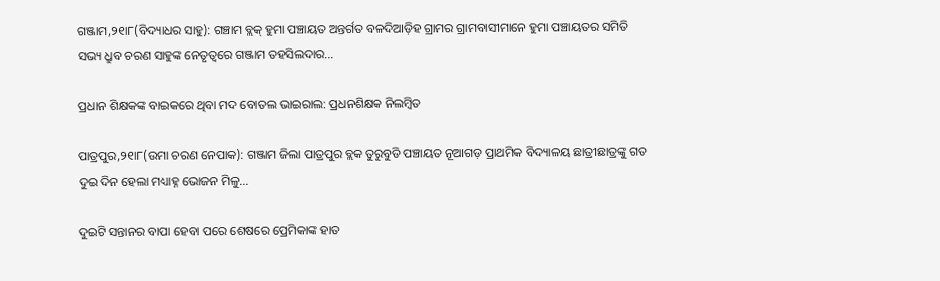ଗଞ୍ଜାମ,୨୧ା୮(ବିଦ୍ୟାଧର ସାହୁ): ଗଞ୍ଚାମ ବ୍ଲକ୍‌ ହୁମା ପଞ୍ଚାୟତ ଅନ୍ତର୍ଗତ ବଳଦିଆଡ଼ିହ ଗ୍ରାମର ଗ୍ରାମବାସୀମାନେ ହୁମା ପଞ୍ଚାୟତର ସମିତି ସଭ୍ୟ ଧ୍ରୁବ ଚରଣ ସାହୁଙ୍କ ନେତୃତ୍ୱରେ ଗଞ୍ଜାମ ତହସିଲଦାର…

ପ୍ରଧାନ ଶିକ୍ଷକଙ୍କ ବାଇକରେ ଥିବା ମଦ ବୋତଲ ଭାଇରାଲ: ପ୍ରଧନଶିକ୍ଷକ ନିଲମ୍ବିତ

ପାତ୍ରପୁର,୨୧ା୮(ଉମା ଚରଣ ନେପାକ): ଗଞ୍ଜାମ ଜିଲା ପାତ୍ରପୁର ବ୍ଲକ ତୁରୁବୁଡି ପଞ୍ଚାୟତ ନୂଆଗଡ଼ ପ୍ରାଥମିକ ବିଦ୍ୟାଳୟ ଛାତ୍ରୀଛାତ୍ରଙ୍କୁ ଗତ ଦୁଇ ଦିନ ହେଲା ମଧ୍ୟାହ୍ନ ଭୋଜନ ମିଳୁ…

ଦୁଇଟି ସନ୍ତାନର ବାପା ହେବା ପରେ ଶେଷରେ ପ୍ରେମିକାଙ୍କ ହାତ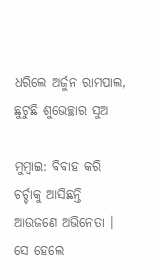ଧରିଲେ ଅର୍ଜୁନ ରାମପାଲ, ଛୁଟୁଛି ଶୁଭେଚ୍ଛାର ସୁଅ

ମୁମ୍ବାଇ: ବିବାହ କରି ଚର୍ଚ୍ଚାକୁ ଆସିଛନ୍ତି ଆଉଜଣେ ଅଭିନେତା । ସେ ହେଲେ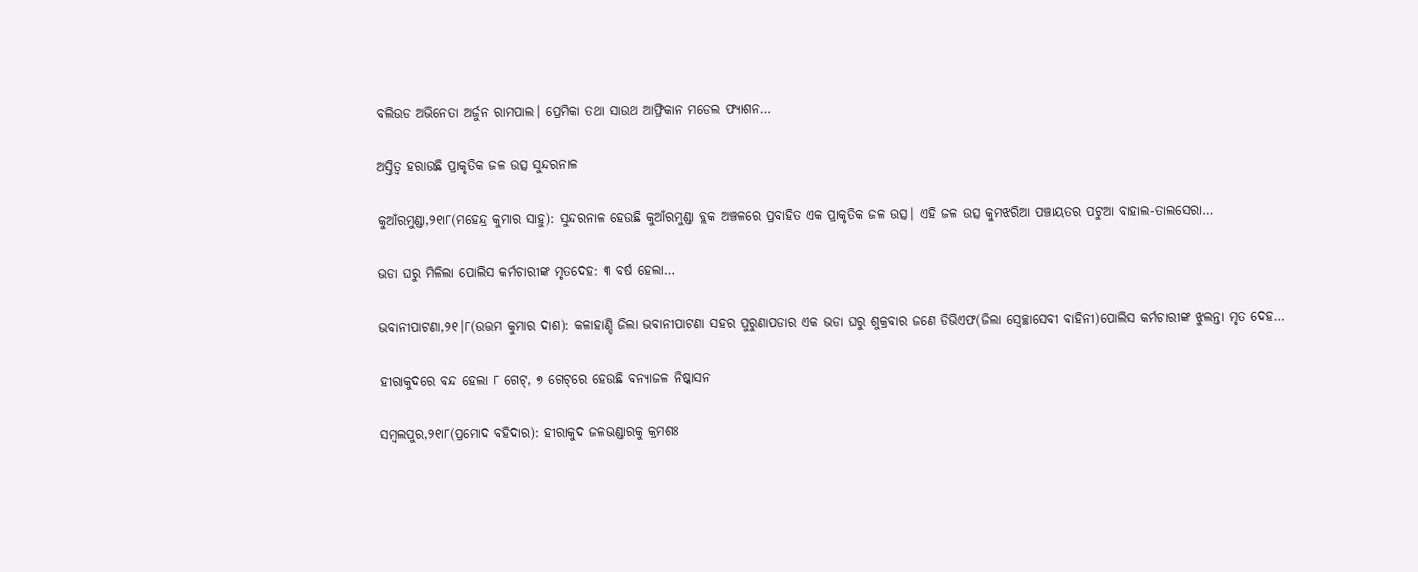ବଲିଉଡ ଅଭିନେତା ଅର୍ଜୁନ ରାମପାଲ। ପ୍ରେମିକା ତଥା ସାଉଥ ଆଫ୍ରିକାନ ମଡେଲ ଫ୍ୟାଶନ…

ଅସ୍ତିତ୍ୱ ହରାଉଛି ପ୍ରାକୃତିକ ଜଳ ଉତ୍ସ ସୁନ୍ଦରନାଳ

କୁଆଁରମୁଣ୍ଡା,୨୧ା୮(ମହେନ୍ଦ୍ର କୁମାର ସାହୁ): ସୁନ୍ଦରନାଳ ହେଉଛି କୁଆଁରମୁଣ୍ଡା ବ୍ଲକ ଅଞ୍ଚଳରେ ପ୍ରବାହିତ ଏକ ପ୍ରାକୃତିକ ଜଳ ଉତ୍ସ। ଏହି ଜଳ ଉତ୍ସ କୁମଝରିଆ ପଞ୍ଚାୟତର ପଟୁଆ ବାହାଲ-ତାଲସେରା…

ଭଡା ଘରୁ ମିଳିଲା ପୋଲିସ କର୍ମଚାରୀଙ୍କ ମୃତଦେହ: ୩ ବର୍ଷ ହେଲା…

ଭବାନୀପାଟଣା,୨୧।୮(ଉତ୍ତମ କୁମାର ଦାଶ): କଳାହାଣ୍ଡି ଜିଲା ଭବାନୀପାଟଣା ସହର ପୁରୁଣାପଡାର ଏକ ଭଡା ଘରୁ ଶୁକ୍ରବାର ଜଣେ ଡିଭିଏଫ(ଜିଲା ସ୍ୱେଚ୍ଛାସେବୀ ବାହିନୀ)ପୋଲିସ କର୍ମଚାରୀଙ୍କ ଝୁଲନ୍ତା ମୃତ ଦେହ…

ହୀରାକୁଦରେ ବନ୍ଦ ହେଲା ୮ ଗେଟ୍‌, ୭ ଗେଟ୍‌ରେ ହେଉଛି ବନ୍ୟାଜଳ ନିଷ୍କାସନ

ସମ୍ବଲପୁର,୨୧ା୮(ପ୍ରମୋଦ ବହିଦାର): ହୀରାକୁଦ ଜଳଭଣ୍ଡାରକୁ କ୍ରମଶଃ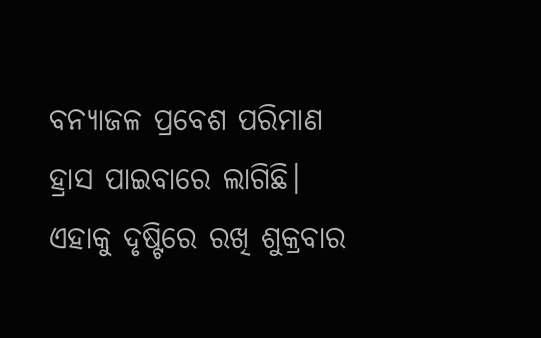ବନ୍ୟାଜଳ ପ୍ରବେଶ ପରିମାଣ ହ୍ରାସ ପାଇବାରେ ଲାଗିଛି। ଏହାକୁ ଦୃଷ୍ଟିରେ ରଖି ଶୁକ୍ରବାର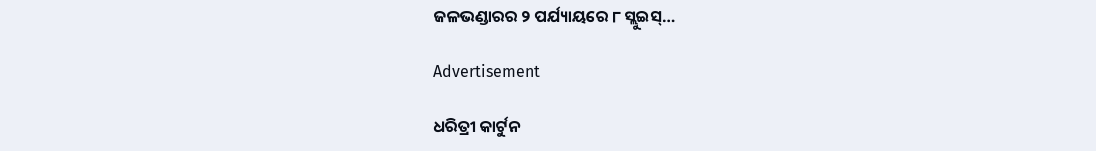ଜଳଭଣ୍ଡାରର ୨ ପର୍ଯ୍ୟାୟରେ ୮ ସ୍ଲୁଇସ୍‌…

Advertisement

ଧରିତ୍ରୀ କାର୍ଟୁନ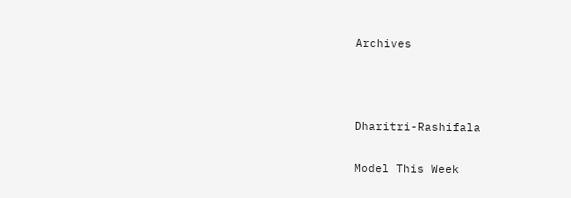Archives



Dharitri-Rashifala

Model This Week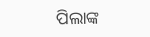ପିଲାଙ୍କ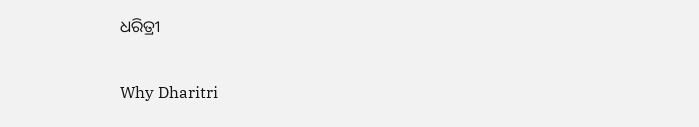ଧରିତ୍ରୀ

Why Dharitri